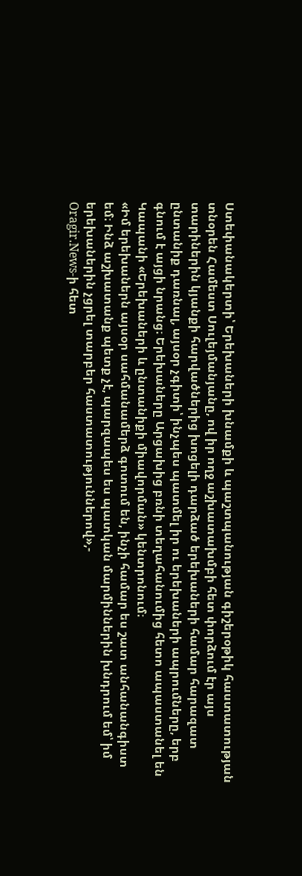Ստեփանակերտի՝ Երեխաների խնամքի և պաշտպանության գիշերօթիկ հաստատության տնօրեն Համեստ Սուլեյմանյանը, ով իր ողջ աշխատախմբի հետ փորձում էր այս տարիներին կյանքի հարվածներից խոցելի դարձած երեխաների համար հարազատ ընտանիք դառնալ, այսօր չգիտի՝ ինչպես պատմել իր ու երեխաների ապրումները, երբ գնում է այցի նրանց։ Երեխաները Արցախից բռնի տեղահանումից հետո ապաստանել են Կապանի «Երեխաների և ընտանիքի միավորման» կենտրոնում։
«Իմ երեխաներն այսօր սահմանամերձ գոտում են, ինչի համար ես շատ անհանանգիստ եմ։ Ինձ աշխատանք պետք չէ, պարզապես ես պատկան մարմիններին խնդրում եմ՝ իմ երեխաներին չցրել տարբեր հաստատություններով»,-
Oragir.News-ի հետ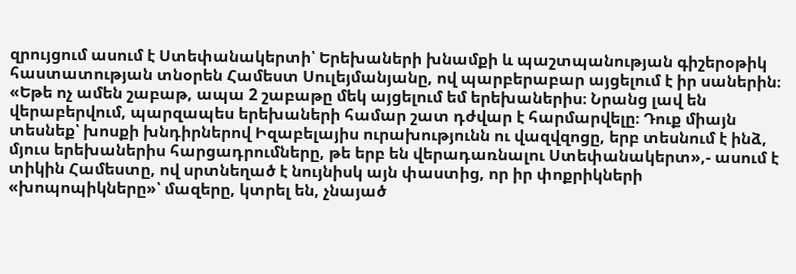զրույցում ասում է Ստեփանակերտի՝ Երեխաների խնամքի և պաշտպանության գիշերօթիկ հաստատության տնօրեն Համեստ Սուլեյմանյանը, ով պարբերաբար այցելում է իր սաներին։
«Եթե ոչ ամեն շաբաթ, ապա 2 շաբաթը մեկ այցելում եմ երեխաներիս։ Նրանց լավ են վերաբերվում, պարզապես երեխաների համար շատ դժվար է հարմարվելը։ Դուք միայն տեսնեք՝ խոսքի խնդիրներով Իզաբելայիս ուրախությունն ու վազվզոցը, երբ տեսնում է ինձ, մյուս երեխաներիս հարցադրումները, թե երբ են վերադառնալու Ստեփանակերտ»,- ասում է տիկին Համեստը, ով սրտնեղած է նույնիսկ այն փաստից, որ իր փոքրիկների «խոպոպիկները»՝ մազերը, կտրել են, չնայած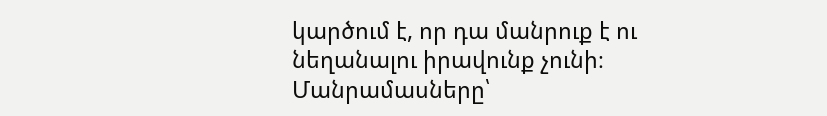կարծում է, որ դա մանրուք է ու նեղանալու իրավունք չունի։
Մանրամասները՝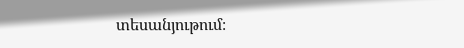տեսանյութում։